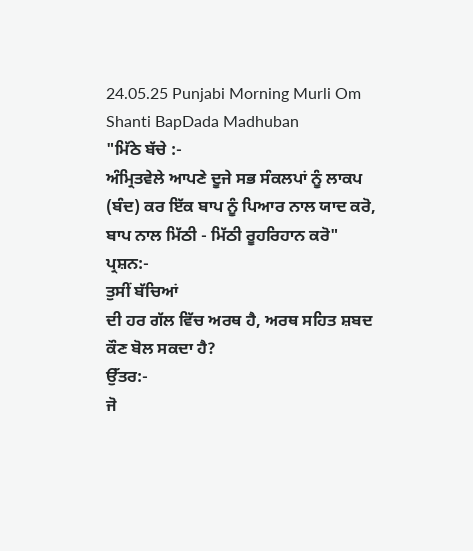24.05.25 Punjabi Morning Murli Om Shanti BapDada Madhuban
"ਮਿੱਠੇ ਬੱਚੇ :-
ਅੰਮ੍ਰਿਤਵੇਲੇ ਆਪਣੇ ਦੂਜੇ ਸਭ ਸੰਕਲਪਾਂ ਨੂੰ ਲਾਕਪ (ਬੰਦ) ਕਰ ਇੱਕ ਬਾਪ ਨੂੰ ਪਿਆਰ ਨਾਲ ਯਾਦ ਕਰੋ,
ਬਾਪ ਨਾਲ ਮਿੱਠੀ - ਮਿੱਠੀ ਰੂਹਰਿਹਾਨ ਕਰੋ"
ਪ੍ਰਸ਼ਨ:-
ਤੁਸੀਂ ਬੱਚਿਆਂ
ਦੀ ਹਰ ਗੱਲ ਵਿੱਚ ਅਰਥ ਹੈ, ਅਰਥ ਸਹਿਤ ਸ਼ਬਦ ਕੌਣ ਬੋਲ ਸਕਦਾ ਹੈ?
ਉੱਤਰ:-
ਜੋ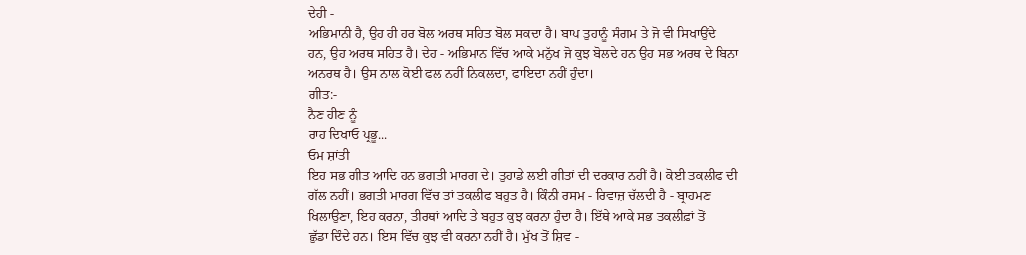ਦੇਹੀ -
ਅਭਿਮਾਨੀ ਹੈ, ਉਹ ਹੀ ਹਰ ਬੋਲ ਅਰਥ ਸਹਿਤ ਬੋਲ ਸਕਦਾ ਹੈ। ਬਾਪ ਤੁਹਾਨੂੰ ਸੰਗਮ ਤੇ ਜੋ ਵੀ ਸਿਖਾਉਂਦੇ
ਹਨ, ਉਹ ਅਰਥ ਸਹਿਤ ਹੈ। ਦੇਹ - ਅਭਿਮਾਨ ਵਿੱਚ ਆਕੇ ਮਨੁੱਖ ਜੋ ਕੁਝ ਬੋਲਦੇ ਹਨ ਉਹ ਸਭ ਅਰਥ ਦੇ ਬਿਨਾ
ਅਨਰਥ ਹੈ। ਉਸ ਨਾਲ ਕੋਈ ਫਲ ਨਹੀਂ ਨਿਕਲਦਾ, ਫਾਇਦਾ ਨਹੀਂ ਹੁੰਦਾ।
ਗੀਤ:-
ਨੈਣ ਹੀਣ ਨੂੰ
ਰਾਹ ਦਿਖਾਓ ਪ੍ਰਭੂ...
ਓਮ ਸ਼ਾਂਤੀ
ਇਹ ਸਭ ਗੀਤ ਆਦਿ ਹਨ ਭਗਤੀ ਮਾਰਗ ਦੇ। ਤੁਹਾਡੇ ਲਈ ਗੀਤਾਂ ਦੀ ਦਰਕਾਰ ਨਹੀਂ ਹੈ। ਕੋਈ ਤਕਲੀਫ ਦੀ
ਗੱਲ ਨਹੀਂ। ਭਗਤੀ ਮਾਰਗ ਵਿੱਚ ਤਾਂ ਤਕਲੀਫ ਬਹੁਤ ਹੈ। ਕਿੰਨੀ ਰਸਮ - ਰਿਵਾਜ਼ ਚੱਲਦੀ ਹੈ - ਬ੍ਰਾਹਮਣ
ਖਿਲਾਉਣਾ, ਇਹ ਕਰਨਾ, ਤੀਰਥਾਂ ਆਦਿ ਤੇ ਬਹੁਤ ਕੁਝ ਕਰਨਾ ਹੁੰਦਾ ਹੈ। ਇੱਥੇ ਆਕੇ ਸਭ ਤਕਲੀਫ਼ਾਂ ਤੋਂ
ਛੁੱਡਾ ਦਿੰਦੇ ਹਨ। ਇਸ ਵਿੱਚ ਕੁਝ ਵੀ ਕਰਨਾ ਨਹੀਂ ਹੈ। ਮੁੱਖ ਤੋਂ ਸ਼ਿਵ -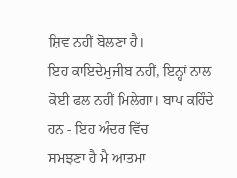ਸ਼ਿਵ ਨਹੀਂ ਬੋਲਣਾ ਹੈ।
ਇਹ ਕਾਇਦੇਮੁਜੀਬ ਨਹੀਂ, ਇਨ੍ਹਾਂ ਨਾਲ ਕੋਈ ਫਲ ਨਹੀਂ ਮਿਲੇਗਾ। ਬਾਪ ਕਹਿੰਦੇ ਹਨ - ਇਹ ਅੰਦਰ ਵਿੱਚ
ਸਮਝਣਾ ਹੈ ਮੈ ਆਤਮਾ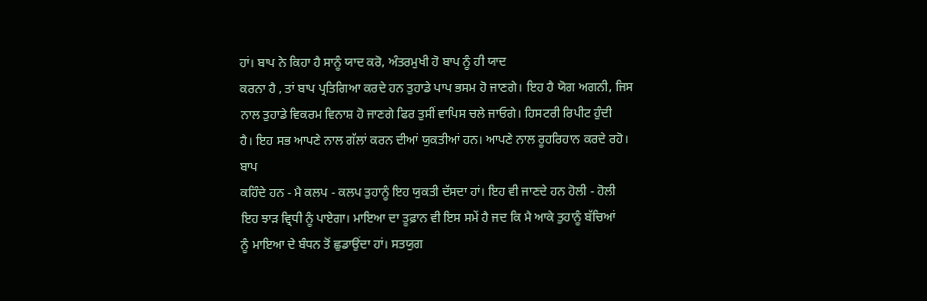ਹਾਂ। ਬਾਪ ਨੇ ਕਿਹਾ ਹੈ ਸਾਨੂੰ ਯਾਦ ਕਰੋ, ਅੰਤਰਮੁਖੀ ਹੋ ਬਾਪ ਨੂੰ ਹੀ ਯਾਦ
ਕਰਨਾ ਹੈ , ਤਾਂ ਬਾਪ ਪ੍ਰਤਿਗਿਆ ਕਰਦੇ ਹਨ ਤੁਹਾਡੇ ਪਾਪ ਭਸਮ ਹੋ ਜਾਣਗੇ। ਇਹ ਹੈ ਯੋਗ ਅਗਨੀ, ਜਿਸ
ਨਾਲ ਤੁਹਾਡੇ ਵਿਕਰਮ ਵਿਨਾਸ਼ ਹੋ ਜਾਣਗੇ ਫਿਰ ਤੁਸੀਂ ਵਾਪਿਸ ਚਲੇ ਜਾਓਗੇ। ਹਿਸਟਰੀ ਰਿਪੀਟ ਹੁੰਦੀ
ਹੈ। ਇਹ ਸਭ ਆਪਣੇ ਨਾਲ ਗੱਲਾਂ ਕਰਨ ਦੀਆਂ ਯੁਕਤੀਆਂ ਹਨ। ਆਪਣੇ ਨਾਲ ਰੂਹਰਿਹਾਨ ਕਰਦੇ ਰਹੋ। ਬਾਪ
ਕਹਿੰਦੇ ਹਨ - ਮੈ ਕਲਪ - ਕਲਪ ਤੁਹਾਨੂੰ ਇਹ ਯੁਕਤੀ ਦੱਸਦਾ ਹਾਂ। ਇਹ ਵੀ ਜਾਣਦੇ ਹਨ ਹੋਲੀ - ਹੋਲੀ
ਇਹ ਝਾੜ ਵ੍ਰਿਧੀ ਨੂੰ ਪਾਏਗਾ। ਮਾਇਆ ਦਾ ਤੂਫ਼ਾਨ ਵੀ ਇਸ ਸਮੇਂ ਹੈ ਜਦ ਕਿ ਮੈ ਆਕੇ ਤੁਹਾਨੂੰ ਬੱਚਿਆਂ
ਨੂੰ ਮਾਇਆ ਦੇ ਬੰਧਨ ਤੋਂ ਛੁਡਾਉਂਦਾ ਹਾਂ। ਸਤਯੁਗ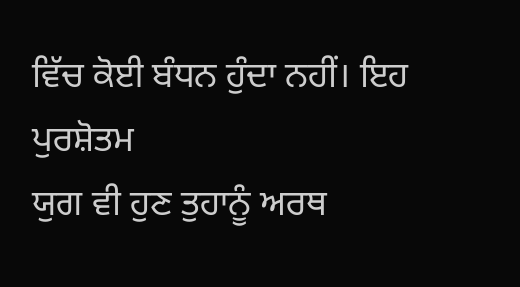ਵਿੱਚ ਕੋਈ ਬੰਧਨ ਹੁੰਦਾ ਨਹੀਂ। ਇਹ ਪੁਰਸ਼ੋਤਮ
ਯੁਗ ਵੀ ਹੁਣ ਤੁਹਾਨੂੰ ਅਰਥ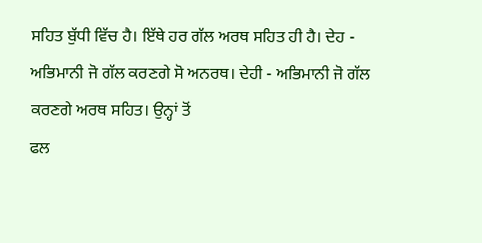ਸਹਿਤ ਬੁੱਧੀ ਵਿੱਚ ਹੈ। ਇੱਥੇ ਹਰ ਗੱਲ ਅਰਥ ਸਹਿਤ ਹੀ ਹੈ। ਦੇਹ -
ਅਭਿਮਾਨੀ ਜੋ ਗੱਲ ਕਰਣਗੇ ਸੋ ਅਨਰਥ। ਦੇਹੀ - ਅਭਿਮਾਨੀ ਜੋ ਗੱਲ ਕਰਣਗੇ ਅਰਥ ਸਹਿਤ। ਉਨ੍ਹਾਂ ਤੋਂ
ਫਲ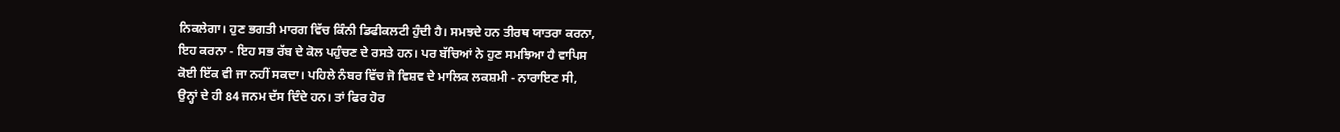ਨਿਕਲੇਗਾ। ਹੁਣ ਭਗਤੀ ਮਾਰਗ ਵਿੱਚ ਕਿੰਨੀ ਡਿਫੀਕਲਟੀ ਹੁੰਦੀ ਹੈ। ਸਮਝਦੇ ਹਨ ਤੀਰਥ ਯਾਤਰਾ ਕਰਨਾ,
ਇਹ ਕਰਨਾ - ਇਹ ਸਭ ਰੱਬ ਦੇ ਕੋਲ ਪਹੁੰਚਣ ਦੇ ਰਸਤੇ ਹਨ। ਪਰ ਬੱਚਿਆਂ ਨੇ ਹੁਣ ਸਮਝਿਆ ਹੈ ਵਾਪਿਸ
ਕੋਈ ਇੱਕ ਵੀ ਜਾ ਨਹੀਂ ਸਕਦਾ। ਪਹਿਲੇ ਨੰਬਰ ਵਿੱਚ ਜੋ ਵਿਸ਼ਵ ਦੇ ਮਾਲਿਕ ਲਕਸ਼ਮੀ - ਨਾਰਾਇਣ ਸੀ,
ਉਨ੍ਹਾਂ ਦੇ ਹੀ 84 ਜਨਮ ਦੱਸ ਦਿੰਦੇ ਹਨ। ਤਾਂ ਫਿਰ ਹੋਰ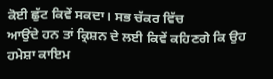ਕੋਈ ਛੁੱਟ ਕਿਵੇਂ ਸਕਦਾ। ਸਭ ਚੱਕਰ ਵਿੱਚ
ਆਉਂਦੇ ਹਨ ਤਾਂ ਕ੍ਰਿਸ਼ਨ ਦੇ ਲਈ ਕਿਵੇਂ ਕਹਿਣਗੇ ਕਿ ਉਹ ਹਮੇਸ਼ਾ ਕਾਇਮ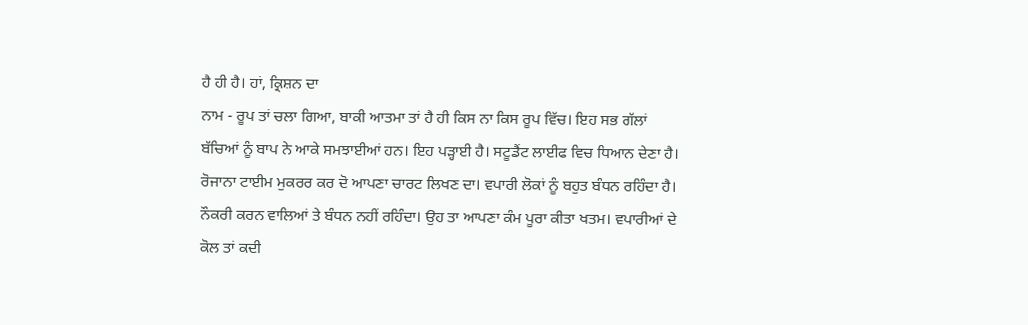ਹੈ ਹੀ ਹੈ। ਹਾਂ, ਕ੍ਰਿਸ਼ਨ ਦਾ
ਨਾਮ - ਰੂਪ ਤਾਂ ਚਲਾ ਗਿਆ, ਬਾਕੀ ਆਤਮਾ ਤਾਂ ਹੈ ਹੀ ਕਿਸ ਨਾ ਕਿਸ ਰੂਪ ਵਿੱਚ। ਇਹ ਸਭ ਗੱਲਾਂ
ਬੱਚਿਆਂ ਨੂੰ ਬਾਪ ਨੇ ਆਕੇ ਸਮਝਾਈਆਂ ਹਨ। ਇਹ ਪੜ੍ਹਾਈ ਹੈ। ਸਟੂਡੈਂਟ ਲਾਈਫ ਵਿਚ ਧਿਆਨ ਦੇਣਾ ਹੈ।
ਰੋਜਾਨਾ ਟਾਈਮ ਮੁਕਰਰ ਕਰ ਦੋ ਆਪਣਾ ਚਾਰਟ ਲਿਖਣ ਦਾ। ਵਪਾਰੀ ਲੋਕਾਂ ਨੂੰ ਬਹੁਤ ਬੰਧਨ ਰਹਿੰਦਾ ਹੈ।
ਨੌਕਰੀ ਕਰਨ ਵਾਲਿਆਂ ਤੇ ਬੰਧਨ ਨਹੀਂ ਰਹਿੰਦਾ। ਉਹ ਤਾ ਆਪਣਾ ਕੰਮ ਪੂਰਾ ਕੀਤਾ ਖਤਮ। ਵਪਾਰੀਆਂ ਦੇ
ਕੋਲ ਤਾਂ ਕਦੀ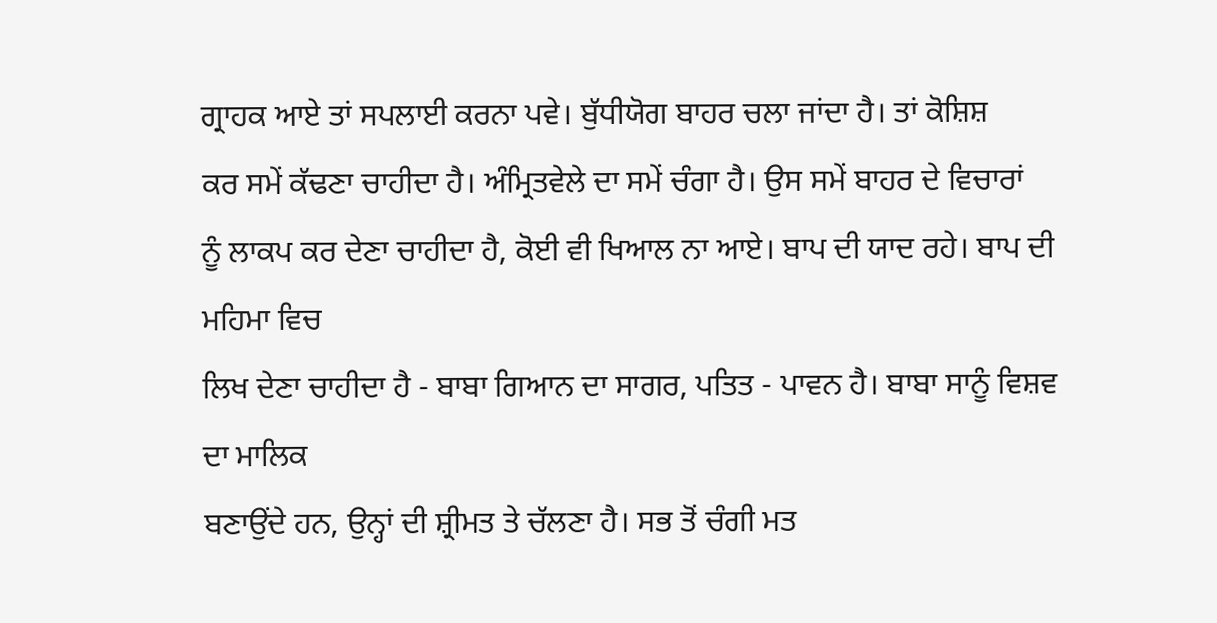ਗ੍ਰਾਹਕ ਆਏ ਤਾਂ ਸਪਲਾਈ ਕਰਨਾ ਪਵੇ। ਬੁੱਧੀਯੋਗ ਬਾਹਰ ਚਲਾ ਜਾਂਦਾ ਹੈ। ਤਾਂ ਕੋਸ਼ਿਸ਼
ਕਰ ਸਮੇਂ ਕੱਢਣਾ ਚਾਹੀਦਾ ਹੈ। ਅੰਮ੍ਰਿਤਵੇਲੇ ਦਾ ਸਮੇਂ ਚੰਗਾ ਹੈ। ਉਸ ਸਮੇਂ ਬਾਹਰ ਦੇ ਵਿਚਾਰਾਂ
ਨੂੰ ਲਾਕਪ ਕਰ ਦੇਣਾ ਚਾਹੀਦਾ ਹੈ, ਕੋਈ ਵੀ ਖਿਆਲ ਨਾ ਆਏ। ਬਾਪ ਦੀ ਯਾਦ ਰਹੇ। ਬਾਪ ਦੀ ਮਹਿਮਾ ਵਿਚ
ਲਿਖ ਦੇਣਾ ਚਾਹੀਦਾ ਹੈ - ਬਾਬਾ ਗਿਆਨ ਦਾ ਸਾਗਰ, ਪਤਿਤ - ਪਾਵਨ ਹੈ। ਬਾਬਾ ਸਾਨੂੰ ਵਿਸ਼ਵ ਦਾ ਮਾਲਿਕ
ਬਣਾਉਂਦੇ ਹਨ, ਉਨ੍ਹਾਂ ਦੀ ਸ਼੍ਰੀਮਤ ਤੇ ਚੱਲਣਾ ਹੈ। ਸਭ ਤੋਂ ਚੰਗੀ ਮਤ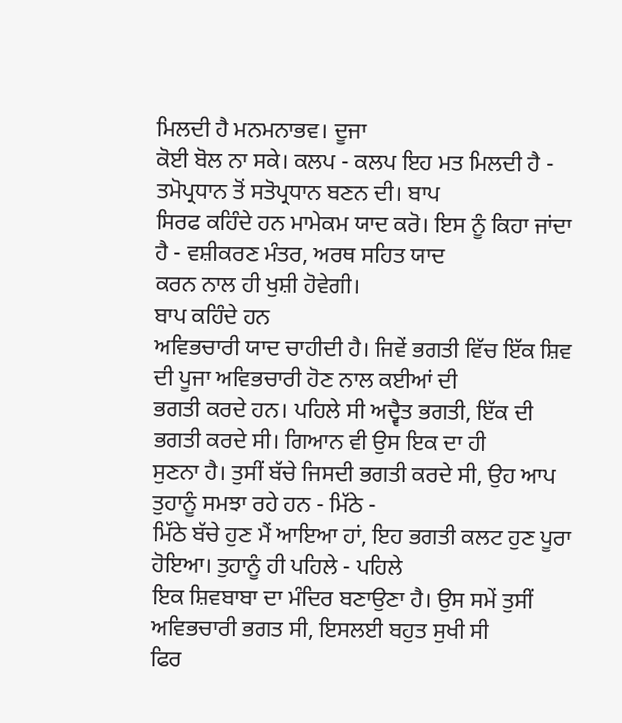ਮਿਲਦੀ ਹੈ ਮਨਮਨਾਭਵ। ਦੂਜਾ
ਕੋਈ ਬੋਲ ਨਾ ਸਕੇ। ਕਲਪ - ਕਲਪ ਇਹ ਮਤ ਮਿਲਦੀ ਹੈ - ਤਮੋਪ੍ਰਧਾਨ ਤੋਂ ਸਤੋਪ੍ਰਧਾਨ ਬਣਨ ਦੀ। ਬਾਪ
ਸਿਰਫ ਕਹਿੰਦੇ ਹਨ ਮਾਮੇਕਮ ਯਾਦ ਕਰੋ। ਇਸ ਨੂੰ ਕਿਹਾ ਜਾਂਦਾ ਹੈ - ਵਸ਼ੀਕਰਣ ਮੰਤਰ, ਅਰਥ ਸਹਿਤ ਯਾਦ
ਕਰਨ ਨਾਲ ਹੀ ਖੁਸ਼ੀ ਹੋਵੇਗੀ।
ਬਾਪ ਕਹਿੰਦੇ ਹਨ
ਅਵਿਭਚਾਰੀ ਯਾਦ ਚਾਹੀਦੀ ਹੈ। ਜਿਵੇਂ ਭਗਤੀ ਵਿੱਚ ਇੱਕ ਸ਼ਿਵ ਦੀ ਪੂਜਾ ਅਵਿਭਚਾਰੀ ਹੋਣ ਨਾਲ ਕਈਆਂ ਦੀ
ਭਗਤੀ ਕਰਦੇ ਹਨ। ਪਹਿਲੇ ਸੀ ਅਦ੍ਵੈਤ ਭਗਤੀ, ਇੱਕ ਦੀ ਭਗਤੀ ਕਰਦੇ ਸੀ। ਗਿਆਨ ਵੀ ਉਸ ਇਕ ਦਾ ਹੀ
ਸੁਣਨਾ ਹੈ। ਤੁਸੀਂ ਬੱਚੇ ਜਿਸਦੀ ਭਗਤੀ ਕਰਦੇ ਸੀ, ਉਹ ਆਪ ਤੁਹਾਨੂੰ ਸਮਝਾ ਰਹੇ ਹਨ - ਮਿੱਠੇ -
ਮਿੱਠੇ ਬੱਚੇ ਹੁਣ ਮੈਂ ਆਇਆ ਹਾਂ, ਇਹ ਭਗਤੀ ਕਲਟ ਹੁਣ ਪੂਰਾ ਹੋਇਆ। ਤੁਹਾਨੂੰ ਹੀ ਪਹਿਲੇ - ਪਹਿਲੇ
ਇਕ ਸ਼ਿਵਬਾਬਾ ਦਾ ਮੰਦਿਰ ਬਣਾਉਣਾ ਹੈ। ਉਸ ਸਮੇਂ ਤੁਸੀਂ ਅਵਿਭਚਾਰੀ ਭਗਤ ਸੀ, ਇਸਲਈ ਬਹੁਤ ਸੁਖੀ ਸੀ
ਫਿਰ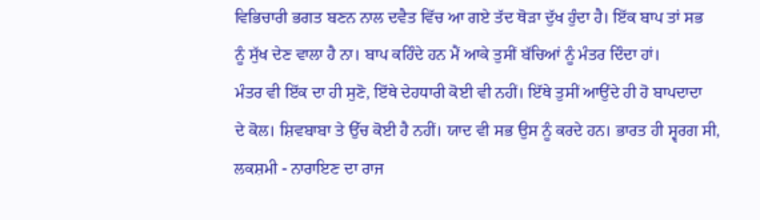ਵਿਭਿਚਾਰੀ ਭਗਤ ਬਣਨ ਨਾਲ ਦਵੈਤ ਵਿੱਚ ਆ ਗਏ ਤੱਦ ਥੋੜਾ ਦੁੱਖ ਹੁੰਦਾ ਹੈ। ਇੱਕ ਬਾਪ ਤਾਂ ਸਭ
ਨੂੰ ਸੁੱਖ ਦੇਣ ਵਾਲਾ ਹੈ ਨਾ। ਬਾਪ ਕਹਿੰਦੇ ਹਨ ਮੈਂ ਆਕੇ ਤੁਸੀਂ ਬੱਚਿਆਂ ਨੂੰ ਮੰਤਰ ਦਿੰਦਾ ਹਾਂ।
ਮੰਤਰ ਵੀ ਇੱਕ ਦਾ ਹੀ ਸੁਣੋ, ਇੱਥੇ ਦੇਹਧਾਰੀ ਕੋਈ ਵੀ ਨਹੀਂ। ਇੱਥੇ ਤੁਸੀਂ ਆਉਂਦੇ ਹੀ ਹੋ ਬਾਪਦਾਦਾ
ਦੇ ਕੋਲ। ਸ਼ਿਵਬਾਬਾ ਤੇ ਉੱਚ ਕੋਈ ਹੈ ਨਹੀਂ। ਯਾਦ ਵੀ ਸਭ ਉਸ ਨੂੰ ਕਰਦੇ ਹਨ। ਭਾਰਤ ਹੀ ਸ੍ਵਰਗ ਸੀ,
ਲਕਸ਼ਮੀ - ਨਾਰਾਇਣ ਦਾ ਰਾਜ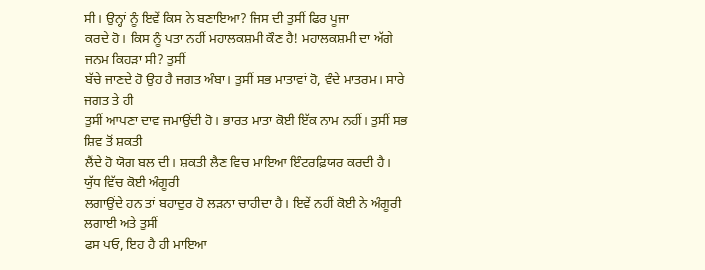ਸੀ। ਉਨ੍ਹਾਂ ਨੂੰ ਇਵੇਂ ਕਿਸ ਨੇ ਬਣਾਇਆ? ਜਿਸ ਦੀ ਤੁਸੀਂ ਫਿਰ ਪੂਜਾ
ਕਰਦੇ ਹੋ। ਕਿਸ ਨੂੰ ਪਤਾ ਨਹੀਂ ਮਹਾਲਕਸ਼ਮੀ ਕੌਣ ਹੈ! ਮਹਾਲਕਸ਼ਮੀ ਦਾ ਅੱਗੇ ਜਨਮ ਕਿਹੜਾ ਸੀ? ਤੁਸੀਂ
ਬੱਚੇ ਜਾਣਦੇ ਹੋ ਉਹ ਹੈ ਜਗਤ ਅੰਬਾ। ਤੁਸੀਂ ਸਭ ਮਾਤਾਵਾਂ ਹੋ, ਵੰਦੇ ਮਾਤਰਮ। ਸਾਰੇ ਜਗਤ ਤੇ ਹੀ
ਤੁਸੀਂ ਆਪਣਾ ਦਾਵ ਜਮਾਉਂਦੀ ਹੋ। ਭਾਰਤ ਮਾਤਾ ਕੋਈ ਇੱਕ ਨਾਮ ਨਹੀਂ। ਤੁਸੀਂ ਸਭ ਸ਼ਿਵ ਤੋਂ ਸ਼ਕਤੀ
ਲੈਂਦੇ ਹੋ ਯੋਗ ਬਲ ਦੀ। ਸ਼ਕਤੀ ਲੈਣ ਵਿਚ ਮਾਇਆ ਇੰਟਰਫ਼ਿਯਰ ਕਰਦੀ ਹੈ। ਯੁੱਧ ਵਿੱਚ ਕੋਈ ਅੰਗੂਰੀ
ਲਗਾਉਂਦੇ ਹਨ ਤਾਂ ਬਹਾਦੁਰ ਹੋ ਲੜਨਾ ਚਾਹੀਦਾ ਹੈ। ਇਵੇਂ ਨਹੀਂ ਕੋਈ ਨੇ ਅੰਗੂਰੀ ਲਗਾਈ ਅਤੇ ਤੁਸੀਂ
ਫਸ ਪਓ, ਇਹ ਹੈ ਹੀ ਮਾਇਆ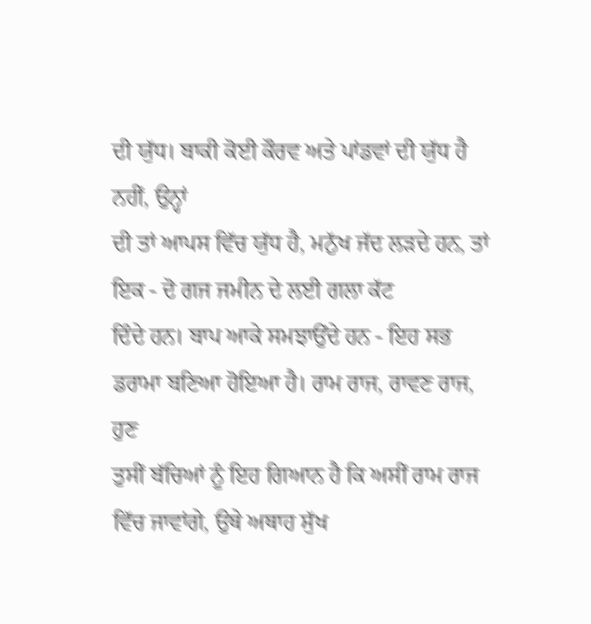ਦੀ ਯੁੱਧ। ਬਾਕੀ ਕੋਈ ਕੌਰਵ ਅਤੇ ਪਾਂਡਵਾਂ ਦੀ ਯੁੱਧ ਹੈ ਨਹੀਂ, ਉਨ੍ਹਾਂ
ਦੀ ਤਾਂ ਆਪਸ ਵਿੱਚ ਯੁੱਧ ਹੈ, ਮਨੁੱਖ ਜੱਦ ਲੜਦੇ ਹਨ, ਤਾਂ ਇਕ - ਦੋ ਗਜ ਜਮੀਨ ਦੇ ਲਈ ਗਲਾ ਕੱਟ
ਦਿੰਦੇ ਹਨ। ਬਾਪ ਆਕੇ ਸਮਝਾਉਂਦੇ ਹਨ - ਇਹ ਸਭ ਡਰਾਮਾ ਬਣਿਆ ਹੋਇਆ ਹੈ। ਰਾਮ ਰਾਜ, ਰਾਵਣ ਰਾਜ, ਹੁਣ
ਤੁਸੀਂ ਬੱਚਿਆਂ ਨੂੰ ਇਹ ਗਿਆਨ ਹੈ ਕਿ ਅਸੀਂ ਰਾਮ ਰਾਜ ਵਿੱਚ ਜਾਵਾਂਗੇ, ਉਥੇ ਅਥਾਹ ਸੁੱਖ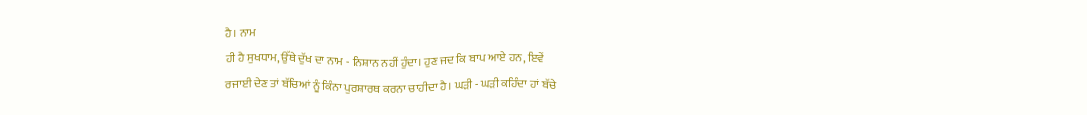ਹੈ। ਨਾਮ
ਹੀ ਹੈ ਸੁਖਧਾਮ, ਉੱਥੇ ਦੁੱਖ ਦਾ ਨਾਮ - ਨਿਸ਼ਾਨ ਨਹੀਂ ਹੁੰਦਾ। ਹੁਣ ਜਦ ਕਿ ਬਾਪ ਆਏ ਹਨ, ਇਵੇਂ
ਰਜਾਈ ਦੇਣ ਤਾਂ ਬੱਚਿਆਂ ਨੂੰ ਕਿੰਨਾ ਪੁਰਸ਼ਾਰਥ ਕਰਨਾ ਚਾਹੀਦਾ ਹੈ। ਘੜੀ - ਘੜੀ ਕਹਿੰਦਾ ਹਾਂ ਬੱਚੇ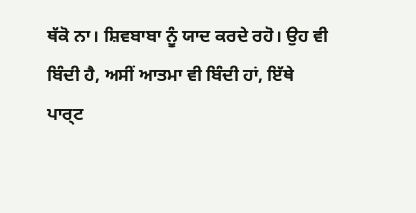ਥੱਕੋ ਨਾ। ਸ਼ਿਵਬਾਬਾ ਨੂੰ ਯਾਦ ਕਰਦੇ ਰਹੋ। ਉਹ ਵੀ ਬਿੰਦੀ ਹੈ, ਅਸੀਂ ਆਤਮਾ ਵੀ ਬਿੰਦੀ ਹਾਂ, ਇੱਥੇ
ਪਾਰ੍ਟ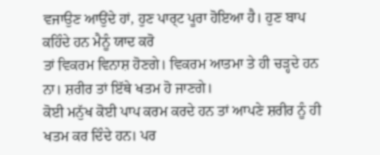ਵਜਾਉਣ ਆਉਂਦੇ ਹਾਂ, ਹੁਣ ਪਾਰ੍ਟ ਪੂਰਾ ਹੋਇਆ ਹੈ। ਹੁਣ ਬਾਪ ਕਹਿੰਦੇ ਹਨ ਮੈਨੂੰ ਯਾਦ ਕਰੋ
ਤਾਂ ਵਿਕਰਮ ਵਿਨਾਸ਼ ਹੋਣਗੇ। ਵਿਕਰਮ ਆਤਮਾ ਤੇ ਹੀ ਚੜ੍ਹਦੇ ਹਨ ਨਾ। ਸ਼ਰੀਰ ਤਾਂ ਇੱਥੇ ਖਤਮ ਹੋ ਜਾਣਗੇ।
ਕੋਈ ਮਨੁੱਖ ਕੋਈ ਪਾਪ ਕਰਮ ਕਰਦੇ ਹਨ ਤਾਂ ਆਪਣੇ ਸ਼ਰੀਰ ਨੂੰ ਹੀ ਖਤਮ ਕਰ ਦਿੰਦੇ ਹਨ। ਪਰ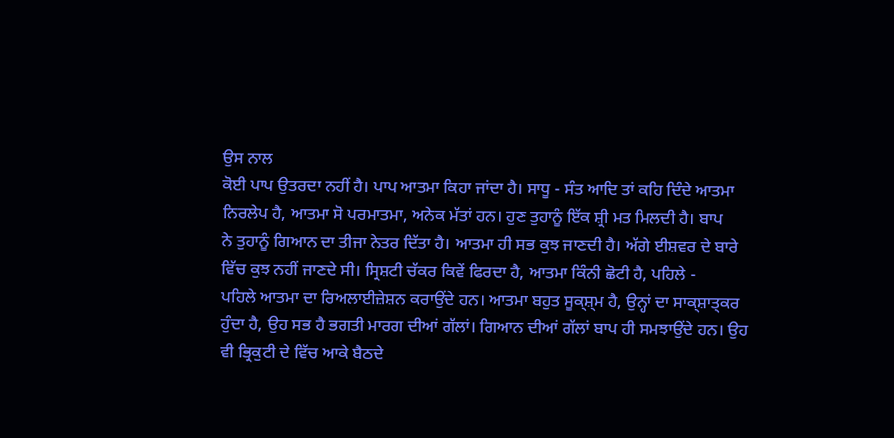ਉਸ ਨਾਲ
ਕੋਈ ਪਾਪ ਉਤਰਦਾ ਨਹੀਂ ਹੈ। ਪਾਪ ਆਤਮਾ ਕਿਹਾ ਜਾਂਦਾ ਹੈ। ਸਾਧੂ - ਸੰਤ ਆਦਿ ਤਾਂ ਕਹਿ ਦਿੰਦੇ ਆਤਮਾ
ਨਿਰਲੇਪ ਹੈ, ਆਤਮਾ ਸੋ ਪਰਮਾਤਮਾ, ਅਨੇਕ ਮੱਤਾਂ ਹਨ। ਹੁਣ ਤੁਹਾਨੂੰ ਇੱਕ ਸ਼੍ਰੀ ਮਤ ਮਿਲਦੀ ਹੈ। ਬਾਪ
ਨੇ ਤੁਹਾਨੂੰ ਗਿਆਨ ਦਾ ਤੀਜਾ ਨੇਤਰ ਦਿੱਤਾ ਹੈ। ਆਤਮਾ ਹੀ ਸਭ ਕੁਝ ਜਾਣਦੀ ਹੈ। ਅੱਗੇ ਈਸ਼ਵਰ ਦੇ ਬਾਰੇ
ਵਿੱਚ ਕੁਝ ਨਹੀਂ ਜਾਣਦੇ ਸੀ। ਸ੍ਰਿਸ਼ਟੀ ਚੱਕਰ ਕਿਵੇਂ ਫਿਰਦਾ ਹੈ, ਆਤਮਾ ਕਿੰਨੀ ਛੋਟੀ ਹੈ, ਪਹਿਲੇ -
ਪਹਿਲੇ ਆਤਮਾ ਦਾ ਰਿਅਲਾਈਜ਼ੇਸ਼ਨ ਕਰਾਉਂਦੇ ਹਨ। ਆਤਮਾ ਬਹੁਤ ਸੂਕ੍ਸ਼੍ਮ ਹੈ, ਉਨ੍ਹਾਂ ਦਾ ਸਾਕ੍ਸ਼ਾਤ੍ਕਰ
ਹੁੰਦਾ ਹੈ, ਉਹ ਸਭ ਹੈ ਭਗਤੀ ਮਾਰਗ ਦੀਆਂ ਗੱਲਾਂ। ਗਿਆਨ ਦੀਆਂ ਗੱਲਾਂ ਬਾਪ ਹੀ ਸਮਝਾਉਂਦੇ ਹਨ। ਉਹ
ਵੀ ਭ੍ਰਿਕੁਟੀ ਦੇ ਵਿੱਚ ਆਕੇ ਬੈਠਦੇ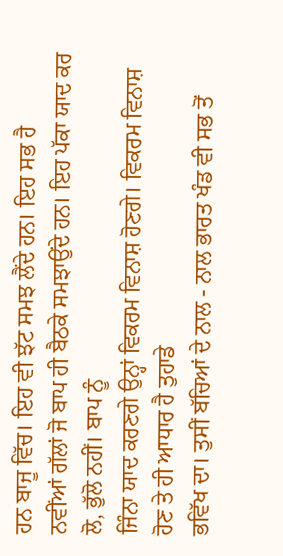ਹਨ ਬਾਜੂ ਵਿੱਚ। ਇਹ ਵੀ ਝੱਟ ਸਮਝ ਲੈਂਦੇ ਹਨ। ਇਹ ਸਭ ਹੈ
ਨਵੀਂਆਂ ਗੱਲਾਂ ਜੋ ਬਾਪ ਹੀ ਬੈਠਕੇ ਸਮਝਾਉਂਦੇ ਹਨ। ਇਹ ਪੱਕਾ ਯਾਦ ਕਰ ਲੋ, ਭੁੱਲੋ ਨਹੀਂ। ਬਾਪ ਨੂੰ
ਜਿੰਨਾ ਯਾਦ ਕਰਣਗੇ ਉਨ੍ਹਾਂ ਵਿਕਰਮ ਵਿਨਾਸ਼ ਹੋਣਗੇ। ਵਿਕਰਮ ਵਿਨਾਸ਼ ਹੋਣ ਤੇ ਹੀ ਆਧਾਰ ਹੈ ਤੁਹਾਡੇ
ਭਵਿੱਖ ਦਾ। ਤੁਸੀਂ ਬੱਚਿਆਂ ਦੇ ਨਾਲ - ਨਾਲ ਭਾਰਤ ਖੰਡ ਵੀ ਸਭ ਤੋਂ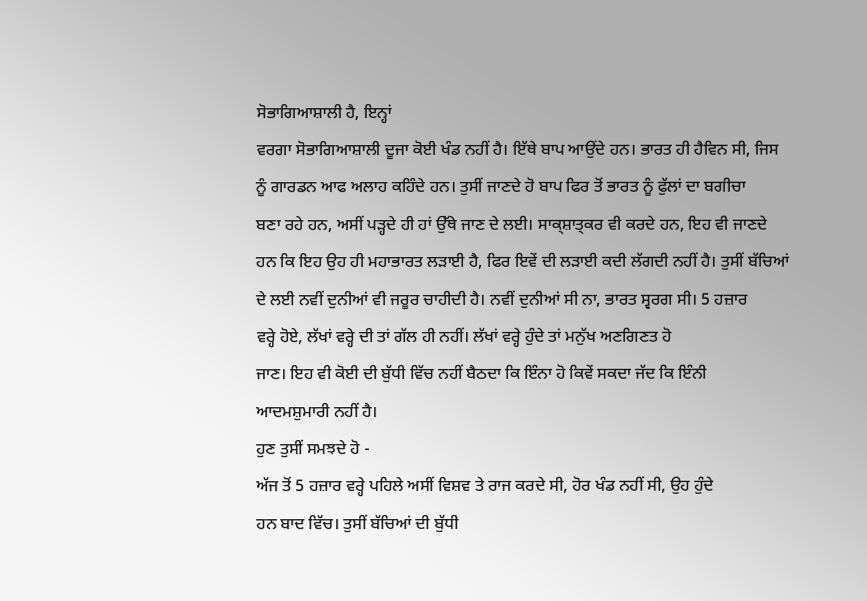ਸੋਭਾਗਿਆਸ਼ਾਲੀ ਹੈ, ਇਨ੍ਹਾਂ
ਵਰਗਾ ਸੋਭਾਗਿਆਸ਼ਾਲੀ ਦੂਜਾ ਕੋਈ ਖੰਡ ਨਹੀਂ ਹੈ। ਇੱਥੇ ਬਾਪ ਆਉਂਦੇ ਹਨ। ਭਾਰਤ ਹੀ ਹੈਵਿਨ ਸੀ, ਜਿਸ
ਨੂੰ ਗਾਰਡਨ ਆਫ ਅਲਾਹ ਕਹਿੰਦੇ ਹਨ। ਤੁਸੀਂ ਜਾਣਦੇ ਹੋ ਬਾਪ ਫਿਰ ਤੋਂ ਭਾਰਤ ਨੂੰ ਫੁੱਲਾਂ ਦਾ ਬਗੀਚਾ
ਬਣਾ ਰਹੇ ਹਨ, ਅਸੀਂ ਪੜ੍ਹਦੇ ਹੀ ਹਾਂ ਉੱਥੇ ਜਾਣ ਦੇ ਲਈ। ਸਾਕ੍ਸ਼ਾਤ੍ਕਰ ਵੀ ਕਰਦੇ ਹਨ, ਇਹ ਵੀ ਜਾਣਦੇ
ਹਨ ਕਿ ਇਹ ਉਹ ਹੀ ਮਹਾਭਾਰਤ ਲੜਾਈ ਹੈ, ਫਿਰ ਇਵੇਂ ਦੀ ਲੜਾਈ ਕਦੀ ਲੱਗਦੀ ਨਹੀਂ ਹੈ। ਤੁਸੀਂ ਬੱਚਿਆਂ
ਦੇ ਲਈ ਨਵੀਂ ਦੁਨੀਆਂ ਵੀ ਜਰੂਰ ਚਾਹੀਦੀ ਹੈ। ਨਵੀਂ ਦੁਨੀਆਂ ਸੀ ਨਾ, ਭਾਰਤ ਸ੍ਵਰਗ ਸੀ। 5 ਹਜ਼ਾਰ
ਵਰ੍ਹੇ ਹੋਏ, ਲੱਖਾਂ ਵਰ੍ਹੇ ਦੀ ਤਾਂ ਗੱਲ ਹੀ ਨਹੀਂ। ਲੱਖਾਂ ਵਰ੍ਹੇ ਹੁੰਦੇ ਤਾਂ ਮਨੁੱਖ ਅਣਗਿਣਤ ਹੋ
ਜਾਣ। ਇਹ ਵੀ ਕੋਈ ਦੀ ਬੁੱਧੀ ਵਿੱਚ ਨਹੀਂ ਬੈਠਦਾ ਕਿ ਇੰਨਾ ਹੋ ਕਿਵੇਂ ਸਕਦਾ ਜੱਦ ਕਿ ਇੰਨੀ
ਆਦਮਸ਼ੁਮਾਰੀ ਨਹੀਂ ਹੈ।
ਹੁਣ ਤੁਸੀਂ ਸਮਝਦੇ ਹੋ -
ਅੱਜ ਤੋਂ 5 ਹਜ਼ਾਰ ਵਰ੍ਹੇ ਪਹਿਲੇ ਅਸੀਂ ਵਿਸ਼ਵ ਤੇ ਰਾਜ ਕਰਦੇ ਸੀ, ਹੋਰ ਖੰਡ ਨਹੀਂ ਸੀ, ਉਹ ਹੁੰਦੇ
ਹਨ ਬਾਦ ਵਿੱਚ। ਤੁਸੀਂ ਬੱਚਿਆਂ ਦੀ ਬੁੱਧੀ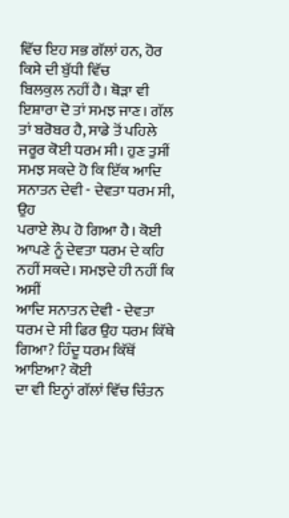ਵਿੱਚ ਇਹ ਸਭ ਗੱਲਾਂ ਹਨ, ਹੋਰ ਕਿਸੇ ਦੀ ਬੁੱਧੀ ਵਿੱਚ
ਬਿਲਕੁਲ ਨਹੀਂ ਹੈ। ਥੋੜਾ ਵੀ ਇਸ਼ਾਰਾ ਦੋ ਤਾਂ ਸਮਝ ਜਾਣ। ਗੱਲ ਤਾਂ ਬਰੋਬਰ ਹੈ, ਸਾਡੇ ਤੋਂ ਪਹਿਲੇ
ਜਰੂਰ ਕੋਈ ਧਰਮ ਸੀ। ਹੁਣ ਤੁਸੀਂ ਸਮਝ ਸਕਦੇ ਹੋ ਕਿ ਇੱਕ ਆਦਿ ਸਨਾਤਨ ਦੇਵੀ - ਦੇਵਤਾ ਧਰਮ ਸੀ, ਉਹ
ਪਰਾਏ ਲੋਪ ਹੋ ਗਿਆ ਹੈ। ਕੋਈ ਆਪਣੇ ਨੂੰ ਦੇਵਤਾ ਧਰਮ ਦੇ ਕਹਿ ਨਹੀਂ ਸਕਦੇ। ਸਮਝਦੇ ਹੀ ਨਹੀਂ ਕਿ ਅਸੀਂ
ਆਦਿ ਸਨਾਤਨ ਦੇਵੀ - ਦੇਵਤਾ ਧਰਮ ਦੇ ਸੀ ਫਿਰ ਉਹ ਧਰਮ ਕਿੱਥੇ ਗਿਆ? ਹਿੰਦੂ ਧਰਮ ਕਿੱਥੋਂ ਆਇਆ? ਕੋਈ
ਦਾ ਵੀ ਇਨ੍ਹਾਂ ਗੱਲਾਂ ਵਿੱਚ ਚਿੰਤਨ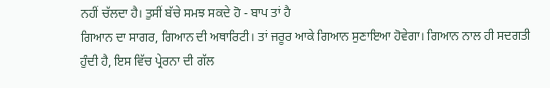ਨਹੀਂ ਚੱਲਦਾ ਹੈ। ਤੁਸੀਂ ਬੱਚੇ ਸਮਝ ਸਕਦੇ ਹੋ - ਬਾਪ ਤਾਂ ਹੈ
ਗਿਆਨ ਦਾ ਸਾਗਰ, ਗਿਆਨ ਦੀ ਅਥਾਰਿਟੀ। ਤਾਂ ਜਰੂਰ ਆਕੇ ਗਿਆਨ ਸੁਣਾਇਆ ਹੋਵੇਗਾ। ਗਿਆਨ ਨਾਲ ਹੀ ਸਦਗਤੀ
ਹੁੰਦੀ ਹੈ, ਇਸ ਵਿੱਚ ਪ੍ਰੇਰਨਾ ਦੀ ਗੱਲ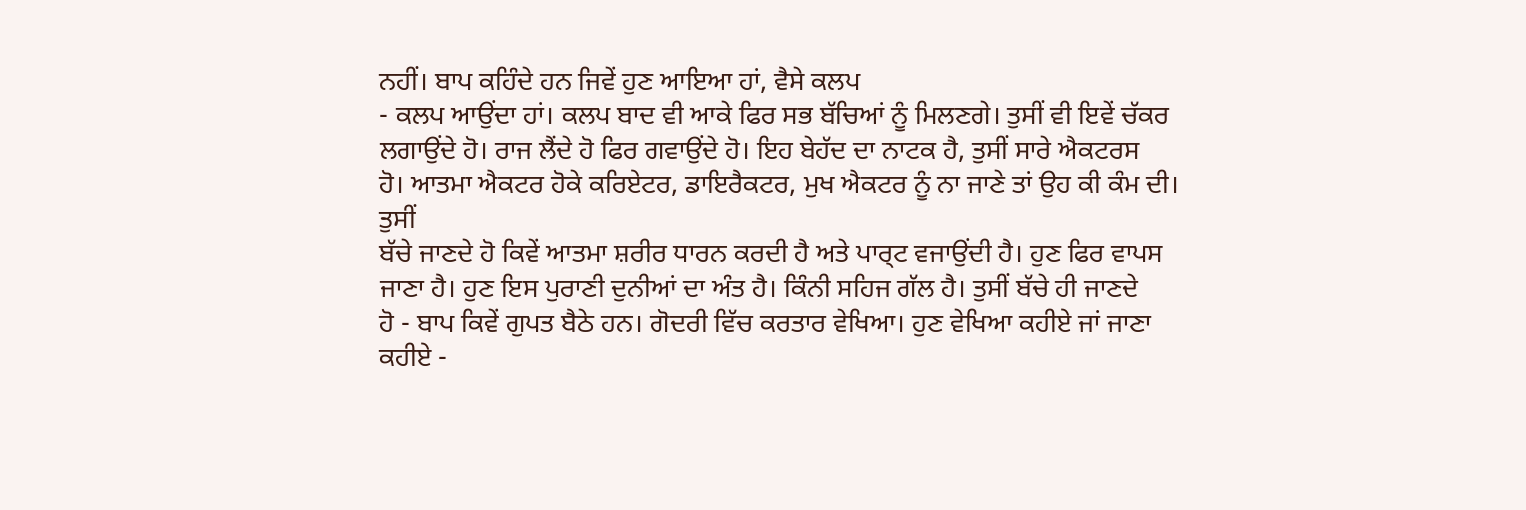ਨਹੀਂ। ਬਾਪ ਕਹਿੰਦੇ ਹਨ ਜਿਵੇਂ ਹੁਣ ਆਇਆ ਹਾਂ, ਵੈਸੇ ਕਲਪ
- ਕਲਪ ਆਉਂਦਾ ਹਾਂ। ਕਲਪ ਬਾਦ ਵੀ ਆਕੇ ਫਿਰ ਸਭ ਬੱਚਿਆਂ ਨੂੰ ਮਿਲਣਗੇ। ਤੁਸੀਂ ਵੀ ਇਵੇਂ ਚੱਕਰ
ਲਗਾਉਂਦੇ ਹੋ। ਰਾਜ ਲੈਂਦੇ ਹੋ ਫਿਰ ਗਵਾਉਂਦੇ ਹੋ। ਇਹ ਬੇਹੱਦ ਦਾ ਨਾਟਕ ਹੈ, ਤੁਸੀਂ ਸਾਰੇ ਐਕਟਰਸ
ਹੋ। ਆਤਮਾ ਐਕਟਰ ਹੋਕੇ ਕਰਿਏਟਰ, ਡਾਇਰੈਕਟਰ, ਮੁਖ ਐਕਟਰ ਨੂੰ ਨਾ ਜਾਣੇ ਤਾਂ ਉਹ ਕੀ ਕੰਮ ਦੀ। ਤੁਸੀਂ
ਬੱਚੇ ਜਾਣਦੇ ਹੋ ਕਿਵੇਂ ਆਤਮਾ ਸ਼ਰੀਰ ਧਾਰਨ ਕਰਦੀ ਹੈ ਅਤੇ ਪਾਰ੍ਟ ਵਜਾਉਂਦੀ ਹੈ। ਹੁਣ ਫਿਰ ਵਾਪਸ
ਜਾਣਾ ਹੈ। ਹੁਣ ਇਸ ਪੁਰਾਣੀ ਦੁਨੀਆਂ ਦਾ ਅੰਤ ਹੈ। ਕਿੰਨੀ ਸਹਿਜ ਗੱਲ ਹੈ। ਤੁਸੀਂ ਬੱਚੇ ਹੀ ਜਾਣਦੇ
ਹੋ - ਬਾਪ ਕਿਵੇਂ ਗੁਪਤ ਬੈਠੇ ਹਨ। ਗੋਦਰੀ ਵਿੱਚ ਕਰਤਾਰ ਵੇਖਿਆ। ਹੁਣ ਵੇਖਿਆ ਕਹੀਏ ਜਾਂ ਜਾਣਾ
ਕਹੀਏ -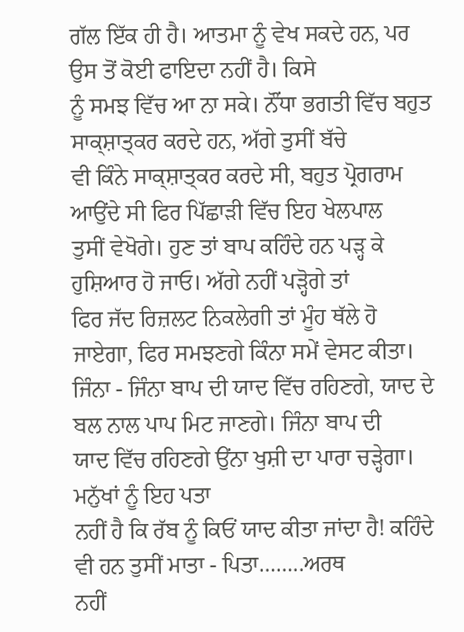ਗੱਲ ਇੱਕ ਹੀ ਹੈ। ਆਤਮਾ ਨੂੰ ਵੇਖ ਸਕਦੇ ਹਨ, ਪਰ ਉਸ ਤੋਂ ਕੋਈ ਫਾਇਦਾ ਨਹੀਂ ਹੈ। ਕਿਸੇ
ਨੂੰ ਸਮਝ ਵਿੱਚ ਆ ਨਾ ਸਕੇ। ਨੌਂਧਾ ਭਗਤੀ ਵਿੱਚ ਬਹੁਤ ਸਾਕ੍ਸ਼ਾਤ੍ਕਰ ਕਰਦੇ ਹਨ, ਅੱਗੇ ਤੁਸੀਂ ਬੱਚੇ
ਵੀ ਕਿੰਨੇ ਸਾਕ੍ਸ਼ਾਤ੍ਕਰ ਕਰਦੇ ਸੀ, ਬਹੁਤ ਪ੍ਰੋਗਰਾਮ ਆਉਂਦੇ ਸੀ ਫਿਰ ਪਿੱਛਾੜੀ ਵਿੱਚ ਇਹ ਖੇਲਪਾਲ
ਤੁਸੀਂ ਵੇਖੋਗੇ। ਹੁਣ ਤਾਂ ਬਾਪ ਕਹਿੰਦੇ ਹਨ ਪੜ੍ਹ ਕੇ ਹੁਸ਼ਿਆਰ ਹੋ ਜਾਓ। ਅੱਗੇ ਨਹੀਂ ਪੜ੍ਹੋਗੇ ਤਾਂ
ਫਿਰ ਜੱਦ ਰਿਜ਼ਲਟ ਨਿਕਲੇਗੀ ਤਾਂ ਮੂੰਹ ਥੱਲੇ ਹੋ ਜਾਏਗਾ, ਫਿਰ ਸਮਝਣਗੇ ਕਿੰਨਾ ਸਮੇਂ ਵੇਸਟ ਕੀਤਾ।
ਜਿੰਨਾ - ਜਿੰਨਾ ਬਾਪ ਦੀ ਯਾਦ ਵਿੱਚ ਰਹਿਣਗੇ, ਯਾਦ ਦੇ ਬਲ ਨਾਲ ਪਾਪ ਮਿਟ ਜਾਣਗੇ। ਜਿੰਨਾ ਬਾਪ ਦੀ
ਯਾਦ ਵਿੱਚ ਰਹਿਣਗੇ ਉਂਨਾ ਖੁਸ਼ੀ ਦਾ ਪਾਰਾ ਚੜ੍ਹੇਗਾ।
ਮਨੁੱਖਾਂ ਨੂੰ ਇਹ ਪਤਾ
ਨਹੀਂ ਹੈ ਕਿ ਰੱਬ ਨੂੰ ਕਿਓਂ ਯਾਦ ਕੀਤਾ ਜਾਂਦਾ ਹੈ! ਕਹਿੰਦੇ ਵੀ ਹਨ ਤੁਸੀਂ ਮਾਤਾ - ਪਿਤਾ……..ਅਰਥ
ਨਹੀਂ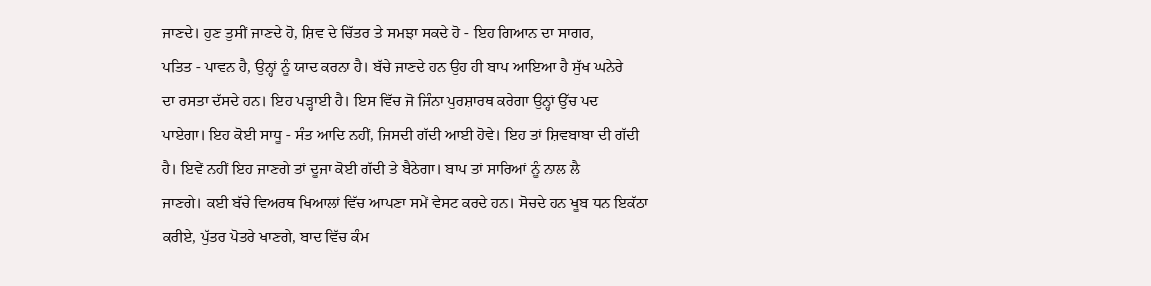ਜਾਣਦੇ। ਹੁਣ ਤੁਸੀਂ ਜਾਣਦੇ ਹੋ, ਸ਼ਿਵ ਦੇ ਚਿੱਤਰ ਤੇ ਸਮਝਾ ਸਕਦੇ ਹੋ - ਇਹ ਗਿਆਨ ਦਾ ਸਾਗਰ,
ਪਤਿਤ - ਪਾਵਨ ਹੈ, ਉਨ੍ਹਾਂ ਨੂੰ ਯਾਦ ਕਰਨਾ ਹੈ। ਬੱਚੇ ਜਾਣਦੇ ਹਨ ਉਹ ਹੀ ਬਾਪ ਆਇਆ ਹੈ ਸੁੱਖ ਘਨੇਰੇ
ਦਾ ਰਸਤਾ ਦੱਸਦੇ ਹਨ। ਇਹ ਪੜ੍ਹਾਈ ਹੈ। ਇਸ ਵਿੱਚ ਜੋ ਜਿੰਨਾ ਪੁਰਸ਼ਾਰਥ ਕਰੇਗਾ ਉਨ੍ਹਾਂ ਉੱਚ ਪਦ
ਪਾਏਗਾ। ਇਹ ਕੋਈ ਸਾਧੂ - ਸੰਤ ਆਦਿ ਨਹੀਂ, ਜਿਸਦੀ ਗੱਦੀ ਆਈ ਹੋਵੇ। ਇਹ ਤਾਂ ਸ਼ਿਵਬਾਬਾ ਦੀ ਗੱਦੀ
ਹੈ। ਇਵੇਂ ਨਹੀਂ ਇਹ ਜਾਣਗੇ ਤਾਂ ਦੂਜਾ ਕੋਈ ਗੱਦੀ ਤੇ ਬੈਠੇਗਾ। ਬਾਪ ਤਾਂ ਸਾਰਿਆਂ ਨੂੰ ਨਾਲ ਲੈ
ਜਾਣਗੇ। ਕਈ ਬੱਚੇ ਵਿਅਰਥ ਖਿਆਲਾਂ ਵਿੱਚ ਆਪਣਾ ਸਮੇਂ ਵੇਸਟ ਕਰਦੇ ਹਨ। ਸੋਚਦੇ ਹਨ ਖੂਬ ਧਨ ਇਕੱਠਾ
ਕਰੀਏ, ਪੁੱਤਰ ਪੋਤਰੇ ਖਾਣਗੇ, ਬਾਦ ਵਿੱਚ ਕੰਮ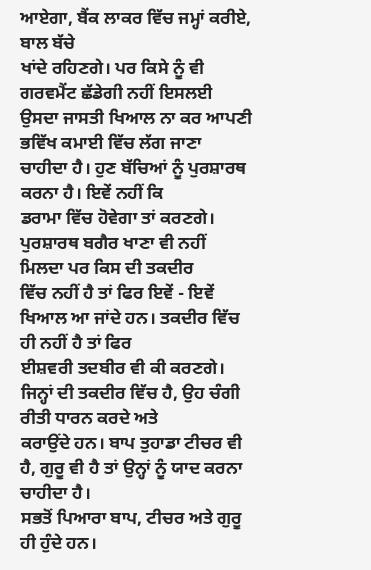ਆਏਗਾ, ਬੈਂਕ ਲਾਕਰ ਵਿੱਚ ਜਮ੍ਹਾਂ ਕਰੀਏ, ਬਾਲ ਬੱਚੇ
ਖਾਂਦੇ ਰਹਿਣਗੇ। ਪਰ ਕਿਸੇ ਨੂੰ ਵੀ ਗਰਵਮੈਂਟ ਛੱਡੇਗੀ ਨਹੀਂ ਇਸਲਈ ਉਸਦਾ ਜਾਸਤੀ ਖਿਆਲ ਨਾ ਕਰ ਆਪਣੀ
ਭਵਿੱਖ ਕਮਾਈ ਵਿੱਚ ਲੱਗ ਜਾਣਾ ਚਾਹੀਦਾ ਹੈ। ਹੁਣ ਬੱਚਿਆਂ ਨੂੰ ਪੁਰਸ਼ਾਰਥ ਕਰਨਾ ਹੈ। ਇਵੇਂ ਨਹੀਂ ਕਿ
ਡਰਾਮਾ ਵਿੱਚ ਹੋਵੇਗਾ ਤਾਂ ਕਰਣਗੇ। ਪੁਰਸ਼ਾਰਥ ਬਗੈਰ ਖਾਣਾ ਵੀ ਨਹੀਂ ਮਿਲਦਾ ਪਰ ਕਿਸ ਦੀ ਤਕਦੀਰ
ਵਿੱਚ ਨਹੀਂ ਹੈ ਤਾਂ ਫਿਰ ਇਵੇਂ - ਇਵੇਂ ਖਿਆਲ ਆ ਜਾਂਦੇ ਹਨ। ਤਕਦੀਰ ਵਿੱਚ ਹੀ ਨਹੀਂ ਹੈ ਤਾਂ ਫਿਰ
ਈਸ਼ਵਰੀ ਤਦਬੀਰ ਵੀ ਕੀ ਕਰਣਗੇ। ਜਿਨ੍ਹਾਂ ਦੀ ਤਕਦੀਰ ਵਿੱਚ ਹੈ, ਉਹ ਚੰਗੀ ਰੀਤੀ ਧਾਰਨ ਕਰਦੇ ਅਤੇ
ਕਰਾਉਂਦੇ ਹਨ। ਬਾਪ ਤੁਹਾਡਾ ਟੀਚਰ ਵੀ ਹੈ, ਗੁਰੂ ਵੀ ਹੈ ਤਾਂ ਉਨ੍ਹਾਂ ਨੂੰ ਯਾਦ ਕਰਨਾ ਚਾਹੀਦਾ ਹੈ।
ਸਭਤੋਂ ਪਿਆਰਾ ਬਾਪ, ਟੀਚਰ ਅਤੇ ਗੁਰੂ ਹੀ ਹੁੰਦੇ ਹਨ।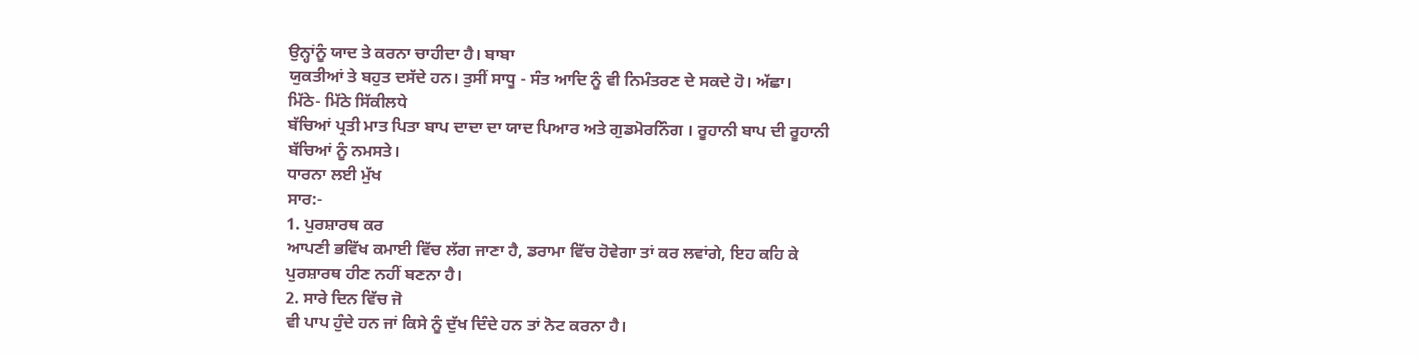ਉਨ੍ਹਾਂਨੂੰ ਯਾਦ ਤੇ ਕਰਨਾ ਚਾਹੀਦਾ ਹੈ। ਬਾਬਾ
ਯੁਕਤੀਆਂ ਤੇ ਬਹੁਤ ਦਸੱਦੇ ਹਨ। ਤੁਸੀਂ ਸਾਧੂ - ਸੰਤ ਆਦਿ ਨੂੰ ਵੀ ਨਿਮੰਤਰਣ ਦੇ ਸਕਦੇ ਹੋ। ਅੱਛਾ।
ਮਿੱਠੇ- ਮਿੱਠੇ ਸਿੱਕੀਲਧੇ
ਬੱਚਿਆਂ ਪ੍ਰਤੀ ਮਾਤ ਪਿਤਾ ਬਾਪ ਦਾਦਾ ਦਾ ਯਾਦ ਪਿਆਰ ਅਤੇ ਗੁਡਮੋਰਨਿੰਗ । ਰੂਹਾਨੀ ਬਾਪ ਦੀ ਰੂਹਾਨੀ
ਬੱਚਿਆਂ ਨੂੰ ਨਮਸਤੇ।
ਧਾਰਨਾ ਲਈ ਮੁੱਖ
ਸਾਰ:-
1. ਪੁਰਸ਼ਾਰਥ ਕਰ
ਆਪਣੀ ਭਵਿੱਖ ਕਮਾਈ ਵਿੱਚ ਲੱਗ ਜਾਣਾ ਹੈ, ਡਰਾਮਾ ਵਿੱਚ ਹੋਵੇਗਾ ਤਾਂ ਕਰ ਲਵਾਂਗੇ, ਇਹ ਕਹਿ ਕੇ
ਪੁਰਸ਼ਾਰਥ ਹੀਣ ਨਹੀਂ ਬਣਨਾ ਹੈ।
2. ਸਾਰੇ ਦਿਨ ਵਿੱਚ ਜੋ
ਵੀ ਪਾਪ ਹੁੰਦੇ ਹਨ ਜਾਂ ਕਿਸੇ ਨੂੰ ਦੁੱਖ ਦਿੰਦੇ ਹਨ ਤਾਂ ਨੋਟ ਕਰਨਾ ਹੈ।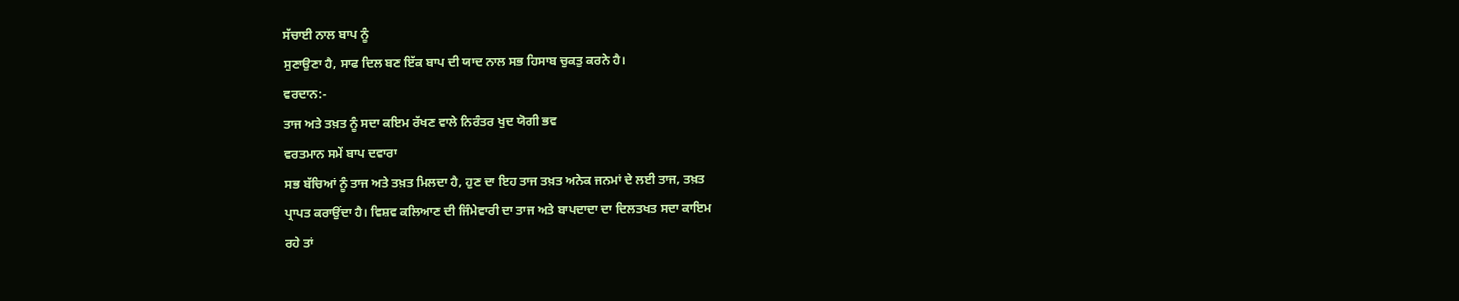ਸੱਚਾਈ ਨਾਲ ਬਾਪ ਨੂੰ
ਸੁਣਾਉਣਾ ਹੈ, ਸਾਫ ਦਿਲ ਬਣ ਇੱਕ ਬਾਪ ਦੀ ਯਾਦ ਨਾਲ ਸਭ ਹਿਸਾਬ ਚੁਕਤੁ ਕਰਨੇ ਹੈ।
ਵਰਦਾਨ:-
ਤਾਜ ਅਤੇ ਤਖ਼ਤ ਨੂੰ ਸਦਾ ਕਇਮ ਰੱਖਣ ਵਾਲੇ ਨਿਰੰਤਰ ਖੁਦ ਯੋਗੀ ਭਵ
ਵਰਤਮਾਨ ਸਮੇਂ ਬਾਪ ਦਵਾਰਾ
ਸਭ ਬੱਚਿਆਂ ਨੂੰ ਤਾਜ ਅਤੇ ਤਖ਼ਤ ਮਿਲਦਾ ਹੈ, ਹੁਣ ਦਾ ਇਹ ਤਾਜ ਤਖ਼ਤ ਅਨੇਕ ਜਨਮਾਂ ਦੇ ਲਈ ਤਾਜ, ਤਖ਼ਤ
ਪ੍ਰਾਪਤ ਕਰਾਉਂਦਾ ਹੈ। ਵਿਸ਼ਵ ਕਲਿਆਣ ਦੀ ਜਿੰਮੇਵਾਰੀ ਦਾ ਤਾਜ ਅਤੇ ਬਾਪਦਾਦਾ ਦਾ ਦਿਲਤਖਤ ਸਦਾ ਕਾਇਮ
ਰਹੇ ਤਾਂ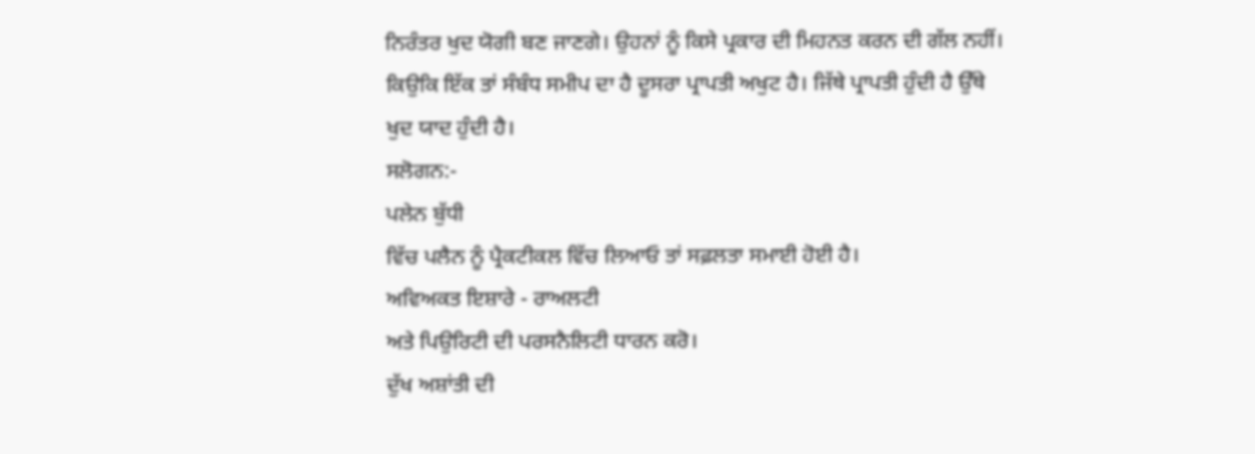ਨਿਰੰਤਰ ਖੁਦ ਯੋਗੀ ਬਣ ਜਾਣਗੇ। ਉਹਨਾਂ ਨੂੰ ਕਿਸੇ ਪ੍ਰਕਾਰ ਦੀ ਮਿਹਨਤ ਕਰਨ ਦੀ ਗੱਲ ਨਹੀਂ।
ਕਿਉਕਿ ਇੱਕ ਤਾਂ ਸੰਬੰਧ ਸਮੀਪ ਦਾ ਹੈ ਦੂਸਰਾ ਪ੍ਰਾਪਤੀ ਅਖੁਟ ਹੈ। ਜਿੱਥੇ ਪ੍ਰਾਪਤੀ ਹੁੰਦੀ ਹੈ ਉੱਥੇ
ਖੁਦ ਯਾਦ ਹੁੰਦੀ ਹੈ।
ਸਲੋਗਨ:-
ਪਲੇਨ ਬੁੱਧੀ
ਵਿੱਚ ਪਲੈਨ ਨੂੰ ਪ੍ਰੈਕਟੀਕਲ ਵਿੱਚ ਲਿਆਓ ਤਾਂ ਸਫ਼ਲਤਾ ਸਮਾਈ ਹੋਈ ਹੈ।
ਅਵਿਅਕਤ ਇਸ਼ਾਰੇ - ਰਾਅਲਟੀ
ਅਤੇ ਪਿਉਰਿਟੀ ਦੀ ਪਰਸਨੈਲਿਟੀ ਧਾਰਨ ਕਰੋ।
ਦੁੱਖ ਅਸ਼ਾਂਤੀ ਦੀ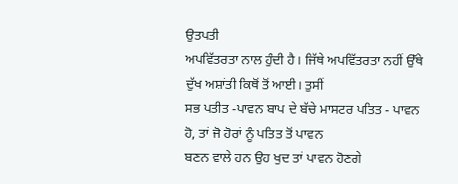ਉਤਪਤੀ
ਅਪਵਿੱਤਰਤਾ ਨਾਲ ਹੁੰਦੀ ਹੈ। ਜਿੱਥੇ ਅਪਵਿੱਤਰਤਾ ਨਹੀਂ ਉੱਥੇ ਦੁੱਖ ਅਸ਼ਾਂਤੀ ਕਿਥੋਂ ਤੋਂ ਆਈ। ਤੁਸੀਂ
ਸਭ ਪਤੀਤ -ਪਾਵਨ ਬਾਪ ਦੇ ਬੱਚੇ ਮਾਸਟਰ ਪਤਿਤ - ਪਾਵਨ ਹੋ, ਤਾਂ ਜੋ ਹੋਰਾਂ ਨੂੰ ਪਤਿਤ ਤੋਂ ਪਾਵਨ
ਬਣਨ ਵਾਲੇ ਹਨ ਉਹ ਖੁਦ ਤਾਂ ਪਾਵਨ ਹੋਣਗੇ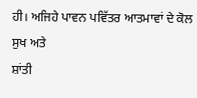ਹੀ। ਅਜਿਹੇ ਪਾਵਨ ਪਵਿੱਤਰ ਆਤਮਾਵਾਂ ਦੇ ਕੋਲ ਸੁਖ ਅਤੇ
ਸ਼ਾਂਤੀ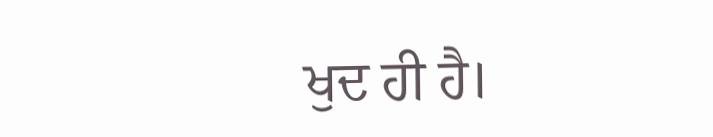ਖੁਦ ਹੀ ਹੈ।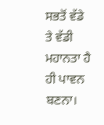ਸਭਤੋਂ ਵੱਡੇ ਤੇ ਵੱਡੀ ਮਹਾਨਤਾ ਹੈ ਹੀ ਪਾਵਨ ਬਣਨਾ।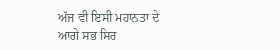ਅੱਜ ਵੀ ਇਸੀ ਮਹਾਨਤਾ ਦੇ
ਆਗੇ ਸਭ ਸਿਰ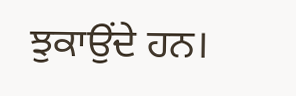ਝੁਕਾਉਂਦੇ ਹਨ।